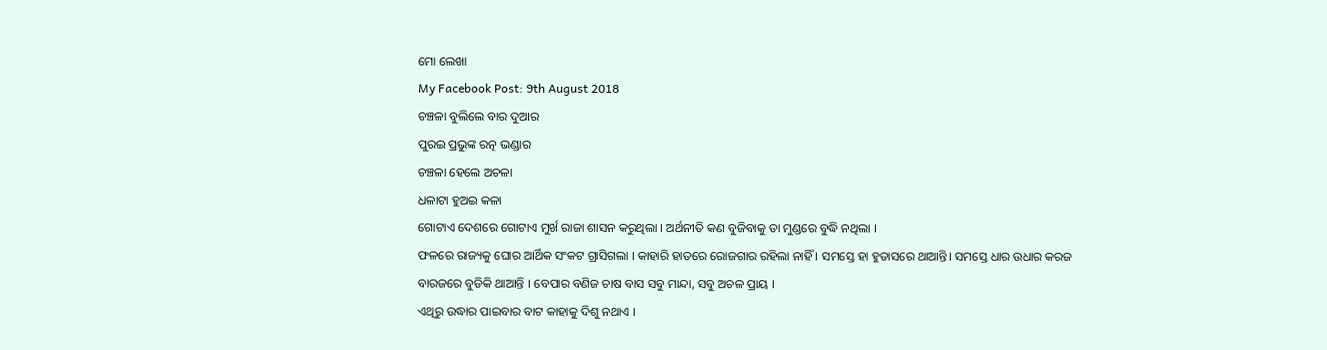ମୋ ଲେଖା
My Facebook Post: 9th August 2018
ଚଞ୍ଚଳା ବୁଲିଲେ ବାର ଦୁଆର
ପୁରଇ ପ୍ରଭୁଙ୍କ ରତ୍ନ ଭଣ୍ଡାର
ଚଞ୍ଚଳା ହେଲେ ଅଚଳା
ଧଳାଟା ହୁଅଇ କଳା
ଗୋଟାଏ ଦେଶରେ ଗୋଟାଏ ମୁର୍ଖ ରାଜା ଶାସନ କରୁଥିଲା । ଅର୍ଥନୀତି କଣ ବୁଜିବାକୁ ତା ମୁଣ୍ଡରେ ବୁଦ୍ଧି ନଥିଲା ।
ଫଳରେ ରାଜ୍ୟକୁ ଘୋର ଆର୍ଥିକ ସଂକଟ ଗ୍ରାସିଗଲା । କାହାରି ହାତରେ ରୋଜଗାର ରହିଲା ନାହିଁ । ସମସ୍ତେ ହା ହୁତାସରେ ଥାଆନ୍ତି। ସମସ୍ତେ ଧାର ଉଧାର କରଜ ବାରଜରେ ବୁଡିକି ଥାଆନ୍ତି । ବେପାର ବଣିଜ ଚାଷ ବାସ ସବୁ ମାନ୍ଦା, ସବୁ ଅଚଳ ପ୍ରାୟ ।
ଏଥିରୁ ଉଦ୍ଧାର ପାଇବାର ବାଟ କାହାକୁ ଦିଶୁ ନଥାଏ ।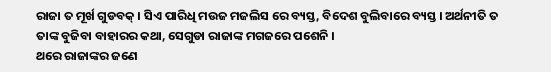ରାଜା ତ ମୂର୍ଖ ଗୁଡବକ୍ । ସିଏ ପାରିଧି ମଉଜ ମଜଲିସ ରେ ବ୍ୟସ୍ତ, ବିଦେଶ ବୁଲିବାରେ ବ୍ୟସ୍ତ । ଅର୍ଥନୀତି ତ ତାଙ୍କ ବୁଜିବା ବାହାରର କଥା, ସେଗୁଡା ରାଜାଙ୍କ ମଗଜରେ ପଶେନି ।
ଥରେ ରାଜାଙ୍କର ଜଣେ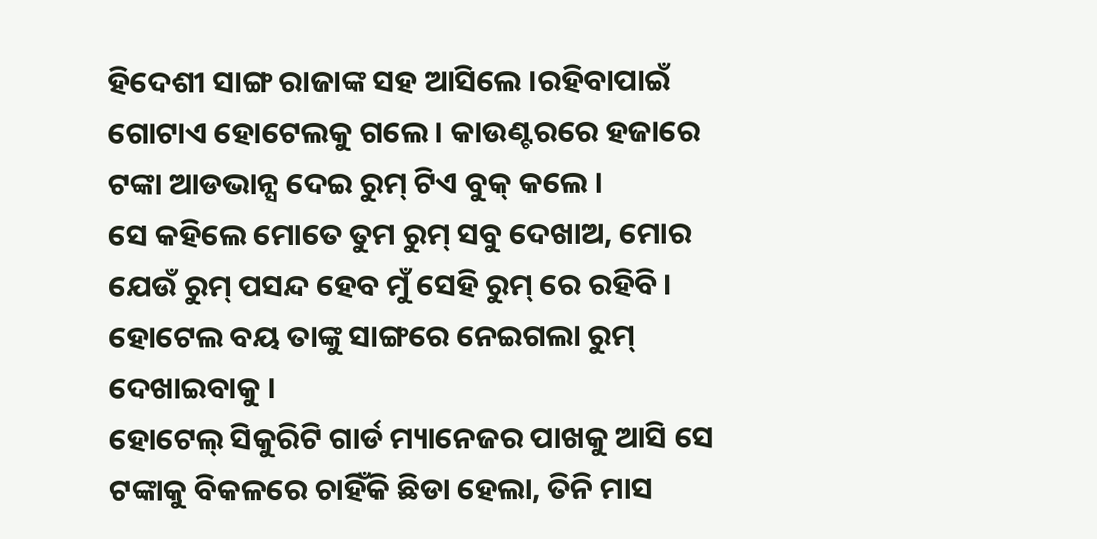ହିଦେଶୀ ସାଙ୍ଗ ରାଜାଙ୍କ ସହ ଆସିଲେ ।ରହିବାପାଇଁ ଗୋଟାଏ ହୋଟେଲକୁ ଗଲେ । କାଉଣ୍ଟରରେ ହଜାରେ ଟଙ୍କା ଆଡଭାନ୍ସ ଦେଇ ରୁମ୍ ଟିଏ ବୁକ୍ କଲେ ।
ସେ କହିଲେ ମୋତେ ତୁମ ରୁମ୍ ସବୁ ଦେଖାଅ, ମୋର ଯେଉଁ ରୁମ୍ ପସନ୍ଦ ହେବ ମୁଁ ସେହି ରୁମ୍ ରେ ରହିବି। ହୋଟେଲ ବୟ ତାଙ୍କୁ ସାଙ୍ଗରେ ନେଇଗଲା ରୁମ୍ ଦେଖାଇବାକୁ ।
ହୋଟେଲ୍ ସିକୁରିଟି ଗାର୍ଡ ମ୍ୟାନେଜର ପାଖକୁ ଆସି ସେ ଟଙ୍କାକୁ ବିକଳରେ ଚାହିଁକି ଛିଡା ହେଲା, ତିନି ମାସ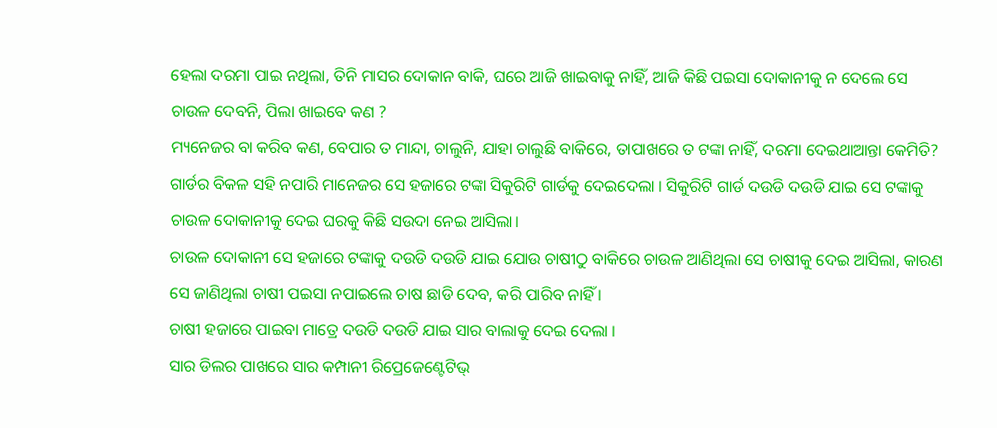ହେଲା ଦରମା ପାଇ ନଥିଲା, ତିନି ମାସର ଦୋକାନ ବାକି, ଘରେ ଆଜି ଖାଇବାକୁ ନାହିଁ, ଆଜି କିଛି ପଇସା ଦୋକାନୀକୁ ନ ଦେଲେ ସେ ଚାଉଳ ଦେବନି, ପିଲା ଖାଇବେ କଣ ?
ମ୍ୟନେଜର ବା କରିବ କଣ, ବେପାର ତ ମାନ୍ଦା, ଚାଲୁନି, ଯାହା ଚାଲୁଛି ବାକିରେ, ତାପାଖରେ ତ ଟଙ୍କା ନାହିଁ, ଦରମା ଦେଇଥାଆନ୍ତା କେମିତି?
ଗାର୍ଡର ବିକଳ ସହି ନପାରି ମାନେଜର ସେ ହଜାରେ ଟଙ୍କା ସିକୁରିଟି ଗାର୍ଡକୁ ଦେଇଦେଲା । ସିକୁରିଟି ଗାର୍ଡ ଦଉଡି ଦଉଡି ଯାଇ ସେ ଟଙ୍କାକୁ ଚାଉଳ ଦୋକାନୀକୁ ଦେଇ ଘରକୁ କିଛି ସଉଦା ନେଇ ଆସିଲା।
ଚାଉଳ ଦୋକାନୀ ସେ ହଜାରେ ଟଙ୍କାକୁ ଦଉଡି ଦଉଡି ଯାଇ ଯୋଉ ଚାଷୀଠୁ ବାକିରେ ଚାଉଳ ଆଣିଥିଲା ସେ ଚାଷୀକୁ ଦେଇ ଆସିଲା, କାରଣ ସେ ଜାଣିଥିଲା ଚାଷୀ ପଇସା ନପାଇଲେ ଚାଷ ଛାଡି ଦେବ, କରି ପାରିବ ନାହିଁ ।
ଚାଷୀ ହଜାରେ ପାଇବା ମାତ୍ରେ ଦଉଡି ଦଉଡି ଯାଇ ସାର ବାଲାକୁ ଦେଇ ଦେଲା ।
ସାର ଡିଲର ପାଖରେ ସାର କମ୍ପାନୀ ରିପ୍ରେଜେଣ୍ଟେଟିଭ୍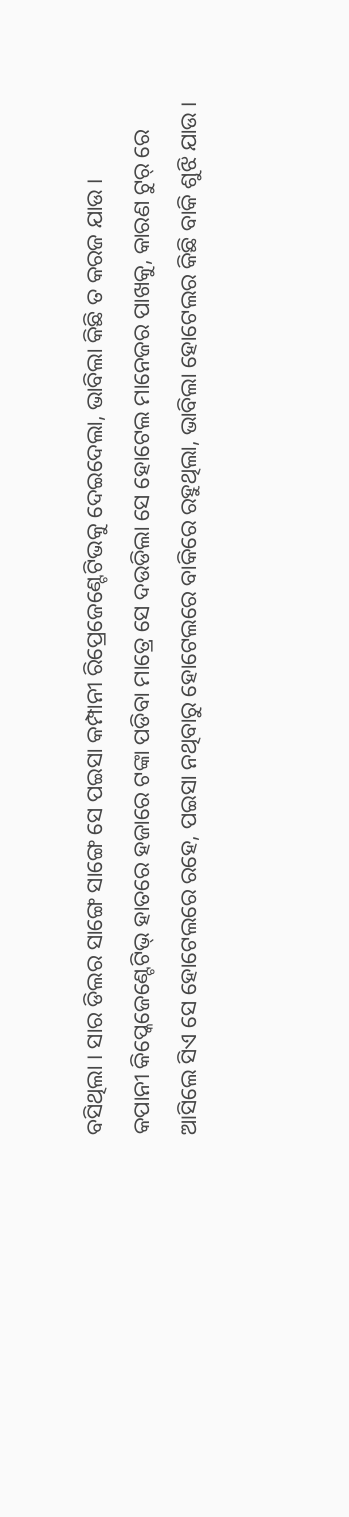ବସିଥିଲା । ସାର ଡିଲର ସାଙ୍ଗେ ସାଙ୍ଗେ ସେ ପଇସା କମ୍ପାନୀ ରିପ୍ରେଜେଣ୍ଟେଟିଭକୁ ଦେଇଦେଲା, ଭାବିଲା କିଛି ତ କରଜ ଯାଉ ।
କପାନୀ କିପ୍କେଜେଣ୍ଟେଟିଭ୍ ହାତରେ ହଜାରେ ଟଙ୍କା ପଡିବା ମାତ୍ରେ ସେ ଦଉଡିଲା ସେ ହୋଟେଲ ମାନେଜର ପାଖକୁ, କାରଣ ଟୁର୍ ରେ ଆସିଲେ ସିଏ ସେ ହୋଟେଲରେ ରହେ, ପଇସା ନଥିବାରୁ ହୋଟେଲରେ ବାକିରେ ରହୁଥିଲା, ଭାବିଲା ହୋଟେଲର କିଛି ବାକି ଶୁଝି ଯାଉ ।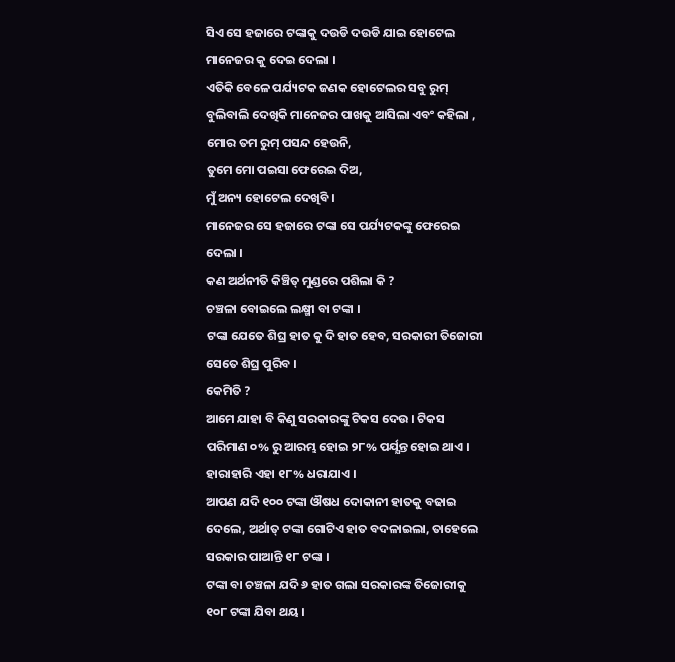ସିଏ ସେ ହଜାରେ ଟଙ୍କାକୁ ଦଉଡି ଦଉଡି ଯାଇ ହୋଟେଲ ମାନେଜର କୁ ଦେଇ ଦେଲା ।
ଏତିକି ବେଳେ ପର୍ଯ୍ୟଟକ ଜଣକ ହୋଟେଲର ସବୁ ରୁମ୍ ବୁଲିବାଲି ଦେଖିକି ମାନେଜର ପାଖକୁ ଆସିଲା ଏବଂ କହିଲା ,
ମୋର ତମ ରୁମ୍ ପସନ୍ଦ ହେଉନି,
ତୁମେ ମୋ ପଇସା ଫେରେଇ ଦିଅ,
ମୁଁ ଅନ୍ୟ ହୋଟେଲ ଦେଖିବି ।
ମାନେଜର ସେ ହଜାରେ ଟଙ୍କା ସେ ପର୍ଯ୍ୟଟକଙ୍କୁ ଫେରେଇ ଦେଲା ।
କଣ ଅର୍ଥନୀତି କିଞ୍ଚିତ୍ ମୁଣ୍ଡରେ ପଶିଲା କି ?
ଚଞ୍ଚଳା ବୋଇଲେ ଲକ୍ଷ୍ମୀ ବା ଟଙ୍କା ।
ଟଙ୍କା ଯେତେ ଶିଘ୍ର ହାତ କୁ ଦି ହାତ ହେବ, ସରକାରୀ ତିଜୋରୀ ସେତେ ଶିଘ୍ର ପୁରିବ ।
କେମିତି ?
ଆମେ ଯାହା ବି କିଣୁ ସରକାରଙ୍କୁ ଟିକସ ଦେଉ । ଟିକସ ପରିମାଣ ୦% ରୁ ଆରମ୍ଭ ହୋଇ ୨୮% ପର୍ଯ୍ଯନ୍ତ ହୋଇ ଥାଏ ।
ହାରାହାରି ଏହା ୧୮% ଧରାଯାଏ ।
ଆପଣ ଯଦି ୧୦୦ ଟଙ୍କା ଔଷଧ ଦୋକାନୀ ହାତକୁ ବଢାଇ ଦେଲେ, ଅର୍ଥାତ୍ ଟଙ୍କା ଗୋଟିଏ ହାତ ବଦଳାଇଲା, ତାହେଲେ ସରକାର ପାଆନ୍ତି ୧୮ ଟଙ୍କା ।
ଟଙ୍କା ବା ଚଞ୍ଚଳା ଯଦି ୬ ହାତ ଗଲା ସରକାରଙ୍କ ତିଜୋରୀକୁ ୧୦୮ ଟଙ୍କା ଯିବା ଥୟ ।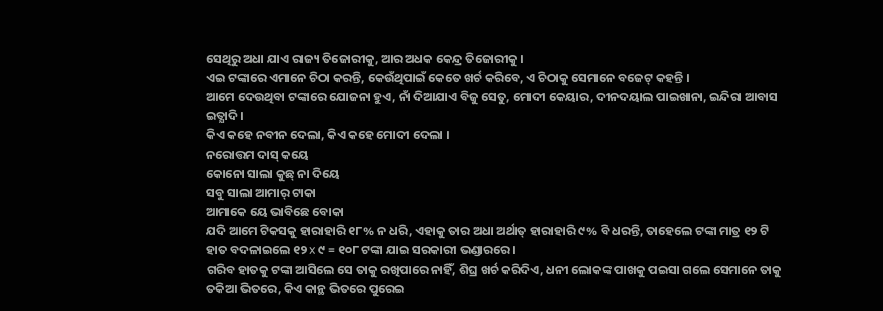ସେଥିରୁ ଅଧା ଯାଏ ରାଜ୍ୟ ତିଜୋରୀକୁ, ଆର ଅଧକ କେନ୍ଦ୍ର ତିଜୋରୀକୁ ।
ଏଇ ଟଙ୍କାରେ ଏମାନେ ଚିଠା କରନ୍ତି, କେଉଁଥିପାଇଁ କେତେ ଖର୍ଚ କରିବେ, ଏ ଚିଠାକୁ ସେମାନେ ବଜେଟ୍ କହନ୍ତି ।
ଆମେ ଦେଉଥିବା ଟଙ୍କାରେ ଯୋଜନା ହୁଏ, ନାଁ ଦିଆଯାଏ ବିଜୁ ସେତୁ, ମୋଦୀ କେୟାର, ଦୀନଦୟାଲ ପାଇଖାନା, ଇନ୍ଦିରା ଆବାସ ଇତ୍ଯାଦି ।
କିଏ କହେ ନବୀନ ଦେଲା, କିଏ କହେ ମୋଦୀ ଦେଲା ।
ନରୋତ୍ତମ ଦାସ୍ କୟେ
କୋନୋ ସାଲା କୁଛ୍ ନା ଦିୟେ
ସବୁ ସାଲା ଆମାର୍ ଟାକା
ଆମାକେ ୟେ ଭାବିଛେ ବୋକା
ଯଦି ଆମେ ଟିକସକୁ ହାରାହାରି ୧୮% ନ ଧରି, ଏହାକୁ ତାର ଅଧା ଅର୍ଥାତ୍ ହାରାହାରି ୯% ବି ଧରନ୍ତି, ତାହେଲେ ଟଙ୍କା ମାତ୍ର ୧୨ ଟି ହାତ ବଦଳାଇଲେ ୧୨ x ୯ = ୧୦୮ ଟଙ୍କା ଯାଇ ସରକାରୀ ଭଣ୍ଡାରରେ ।
ଗରିବ ହାତକୁ ଟଙ୍କା ଆସିଲେ ସେ ତାକୁ ରଖିପାରେ ନାହିଁ, ଶିଘ୍ର ଖର୍ଚ କରିଦିଏ, ଧନୀ ଲୋକଙ୍କ ପାଖକୁ ପଇସା ଗଲେ ସେମାନେ ତାକୁ ତକିଆ ଭିତରେ, କିଏ କାନ୍ଥ ଭିତରେ ପୁରେଇ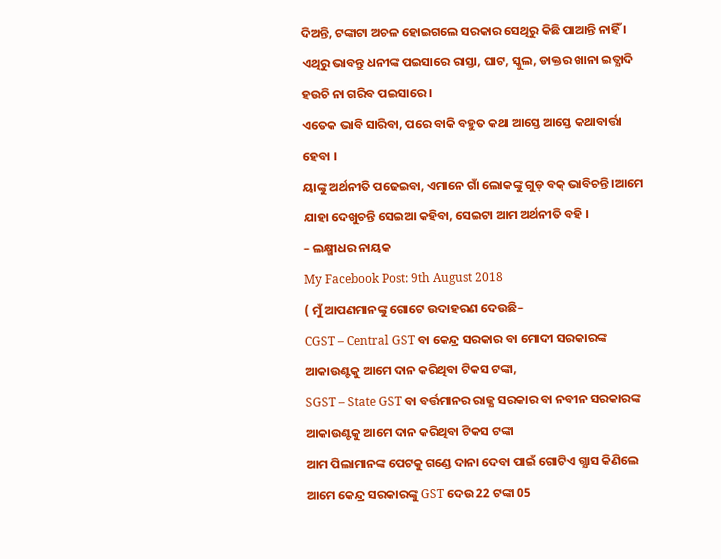ଦିଅନ୍ତି, ଟଙ୍କାଟା ଅଚଳ ହୋଇଗଲେ ସରକାର ସେଥିରୁ କିଛି ପାଆନ୍ତି ନାହିଁ ।
ଏଥିରୁ ଭାବନ୍ତୁ ଧନୀଙ୍କ ପଇସାରେ ରାସ୍ତା, ଘାଟ, ସ୍କୁଲ, ଡାକ୍ତର ଖାନା ଇତ୍ଯାଦି ହଉଚି ନା ଗରିବ ପଇସାରେ ।
ଏତେକ ଭାବି ସାରିବା, ପରେ ବାକି ବହୁତ କଥା ଆସ୍ତେ ଆସ୍ତେ କଥାବାର୍ତ୍ତା ହେବା ।
ୟାଙ୍କୁ ଅର୍ଥନୀତି ପଢେଇବା, ଏମାନେ ଗାଁ ଲୋକଙ୍କୁ ଗୁଡ୍ ବକ୍ ଭାବିଚନ୍ତି ।ଆମେ ଯାହା ଦେଖୁଚନ୍ତି ସେଇଆ କହିବା, ସେଇଟା ଆମ ଅର୍ଥନୀତି ବହି ।
– ଲକ୍ଷ୍ମୀଧର ନାୟକ
My Facebook Post: 9th August 2018
( ମୁଁ ଆପଣମାନଙ୍କୁ ଗୋଟେ ଉଦାହରଣ ଦେଉଛି–
CGST – Central GST ବା କେନ୍ଦ୍ର ସରକାର ବା ମୋଦୀ ସରକାରଙ୍କ ଆକାଉଣ୍ଟକୁ ଆମେ ଦାନ କରିଥିବା ଟିକସ ଟଙ୍କା,
SGST – State GST ବା ବର୍ତ୍ତମାନର ରାଜ୍ଯ ସରକାର ବା ନବୀନ ସରକାରଙ୍କ ଆକାଉଣ୍ଟକୁ ଆମେ ଦାନ କରିଥିବା ଟିକସ ଟଙ୍କା
ଆମ ପିଲାମାନଙ୍କ ପେଟକୁ ଗଣ୍ଡେ ଦାନା ଦେବା ପାଇଁ ଗୋଟିଏ ଗ୍ଯାସ କିଣିଲେ ଆମେ କେନ୍ଦ୍ର ସରକାରଙ୍କୁ GST ଦେଉ 22 ଟଙ୍କା 05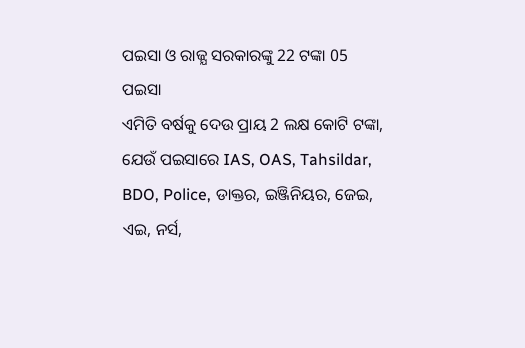ପଇସା ଓ ରାଜ୍ଯ ସରକାରଙ୍କୁ 22 ଟଙ୍କା 05 ପଇସା
ଏମିତି ବର୍ଷକୁ ଦେଉ ପ୍ରାୟ 2 ଲକ୍ଷ କୋଟି ଟଙ୍କା, ଯେଉଁ ପଇସାରେ IAS, OAS, Tahsildar, BDO, Police, ଡାକ୍ତର, ଇଞ୍ଜିନିୟର, ଜେଇ, ଏଇ, ନର୍ସ,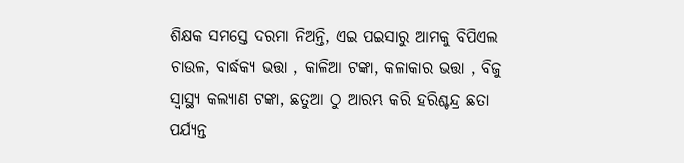ଶିକ୍ଷକ ସମସ୍ତେ ଦରମା ନିଅନ୍ତି, ଏଇ ପଇସାରୁ ଆମକୁ ବିପିଏଲ ଚାଉଳ, ବାର୍ଦ୍ଧକ୍ଯ ଭତ୍ତା , କାଳିଆ ଟଙ୍କା, କଳାକାର ଭତ୍ତା , ବିଜୁ ସ୍ବାସ୍ଥ୍ଯ କଲ୍ଯାଣ ଟଙ୍କା, ଛତୁଆ ଠୁ ଆରମ୍ଭ କରି ହରିଶ୍ଚନ୍ଦ୍ର ଛତା ପର୍ଯ୍ୟନ୍ତ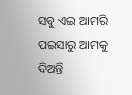ସବୁ ଏଇ ଆମରି ପଇସାରୁ ଆମକୁ ଦିଅନ୍ତି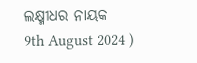ଲକ୍ଷ୍ମୀଧର ନାୟକ
9th August 2024 )